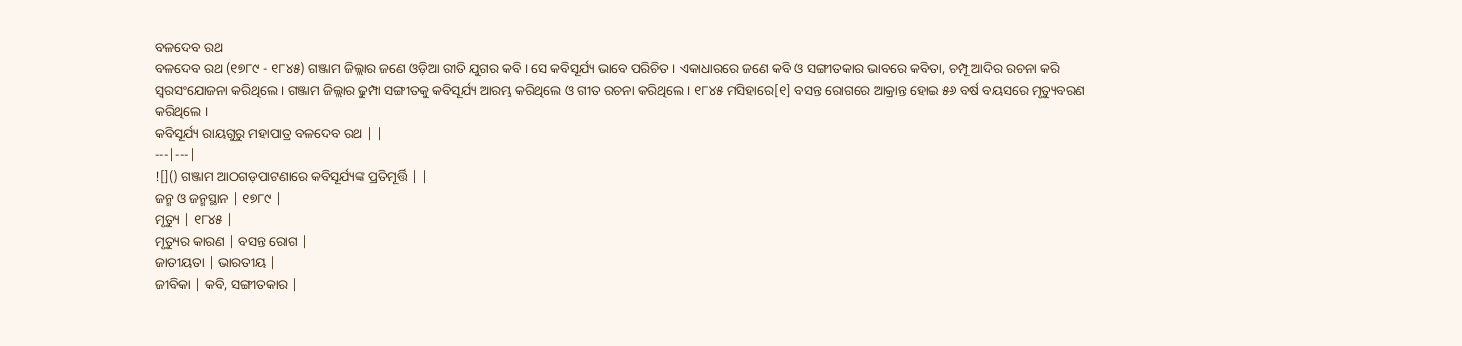ବଳଦେବ ରଥ
ବଳଦେବ ରଥ (୧୭୮୯ - ୧୮୪୫) ଗଞ୍ଜାମ ଜିଲ୍ଲାର ଜଣେ ଓଡ଼ିଆ ରୀତି ଯୁଗର କବି । ସେ କବିସୂର୍ଯ୍ୟ ଭାବେ ପରିଚିତ । ଏକାଧାରରେ ଜଣେ କବି ଓ ସଙ୍ଗୀତକାର ଭାବରେ କବିତା, ଚମ୍ପୂ ଆଦିର ରଚନା କରି ସ୍ୱରସଂଯୋଜନା କରିଥିଲେ । ଗଞ୍ଜାମ ଜିଲ୍ଲାର ଢୁମ୍ପା ସଙ୍ଗୀତକୁ କବିସୂର୍ଯ୍ୟ ଆରମ୍ଭ କରିଥିଲେ ଓ ଗୀତ ରଚନା କରିଥିଲେ । ୧୮୪୫ ମସିହାରେ[୧] ବସନ୍ତ ରୋଗରେ ଆକ୍ରାନ୍ତ ହୋଇ ୫୬ ବର୍ଷ ବୟସରେ ମୃତ୍ୟୁବରଣ କରିଥିଲେ ।
କବିସୂର୍ଯ୍ୟ ରାୟଗୁରୁ ମହାପାତ୍ର ବଳଦେବ ରଥ | |
---|---|
![]() ଗଞ୍ଜାମ ଆଠଗଡ଼ପାଟଣାରେ କବିସୂର୍ଯ୍ୟଙ୍କ ପ୍ରତିମୂର୍ତ୍ତି | |
ଜନ୍ମ ଓ ଜନ୍ମସ୍ଥାନ | ୧୭୮୯ |
ମୃତ୍ୟୁ | ୧୮୪୫ |
ମୃତ୍ୟୁର କାରଣ | ବସନ୍ତ ରୋଗ |
ଜାତୀୟତା | ଭାରତୀୟ |
ଜୀବିକା | କବି, ସଙ୍ଗୀତକାର |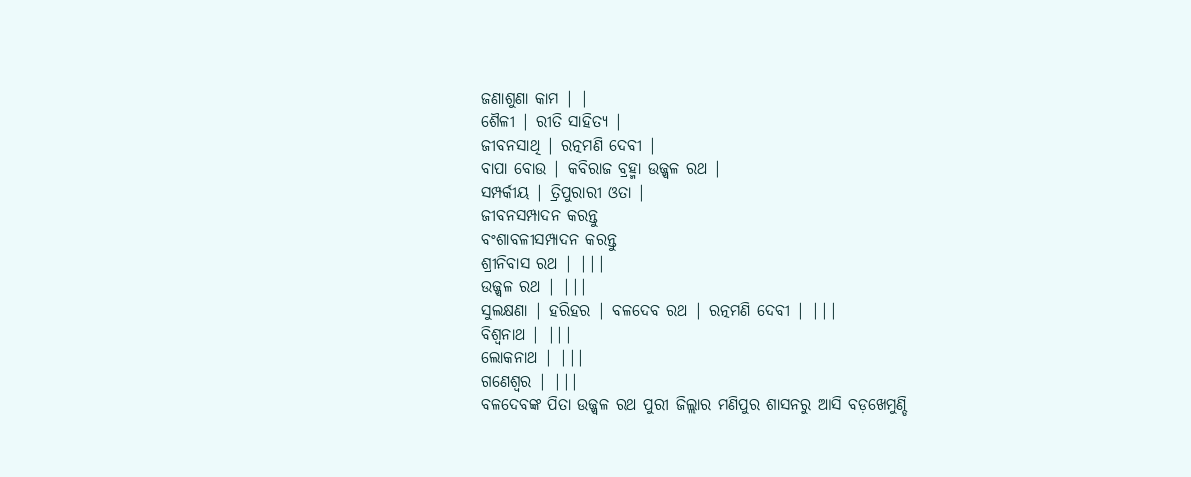ଜଣାଶୁଣା କାମ | |
ଶୈଳୀ | ରୀତି ସାହିତ୍ୟ |
ଜୀବନସାଥି | ରତ୍ନମଣି ଦେବୀ |
ବାପା ବୋଉ | କବିରାଜ ବ୍ରହ୍ମା ଉଜ୍ଜ୍ୱଳ ରଥ |
ସମ୍ପର୍କୀୟ | ତ୍ରିପୁରାରୀ ଓତା |
ଜୀବନସମ୍ପାଦନ କରନ୍ତୁ
ବଂଶାବଳୀସମ୍ପାଦନ କରନ୍ତୁ
ଶ୍ରୀନିବାସ ରଥ | |||
ଉଜ୍ଜ୍ୱଳ ରଥ | |||
ସୁଲକ୍ଷଣା | ହରିହର | ବଳଦେବ ରଥ | ରତ୍ନମଣି ଦେବୀ | |||
ବିଶ୍ୱନାଥ | |||
ଲୋକନାଥ | |||
ଗଣେଶ୍ୱର | |||
ବଳଦେବଙ୍କ ପିତା ଉଜ୍ଜ୍ୱଳ ରଥ ପୁରୀ ଜିଲ୍ଲାର ମଣିପୁର ଶାସନରୁ ଆସି ବଡ଼ଖେମୁଣ୍ଡି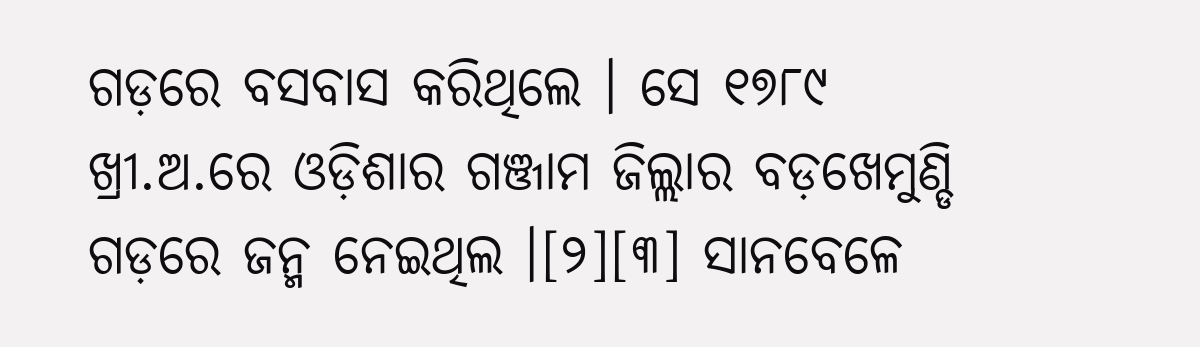ଗଡ଼ରେ ବସବାସ କରିଥିଲେ । ସେ ୧୭୮୯ ଖ୍ରୀ.ଅ.ରେ ଓଡ଼ିଶାର ଗଞ୍ଜାମ ଜିଲ୍ଲାର ବଡ଼ଖେମୁଣ୍ଡି ଗଡ଼ରେ ଜନ୍ମ ନେଇଥିଲ ।[୨][୩] ସାନବେଳେ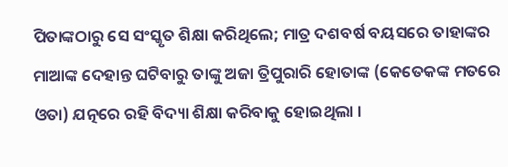ପିତାଙ୍କଠାରୁ ସେ ସଂସ୍କୃତ ଶିକ୍ଷା କରିଥିଲେ; ମାତ୍ର ଦଶବର୍ଷ ବୟସରେ ତାହାଙ୍କର ମାଆଙ୍କ ଦେହାନ୍ତ ଘଟିବାରୁ ତାଙ୍କୁ ଅଜା ତ୍ରିପୁରାରି ହୋତାଙ୍କ (କେତେକଙ୍କ ମତରେ ଓତା) ଯତ୍ନରେ ରହି ବିଦ୍ୟା ଶିକ୍ଷା କରିବାକୁ ହୋଇଥିଲା ।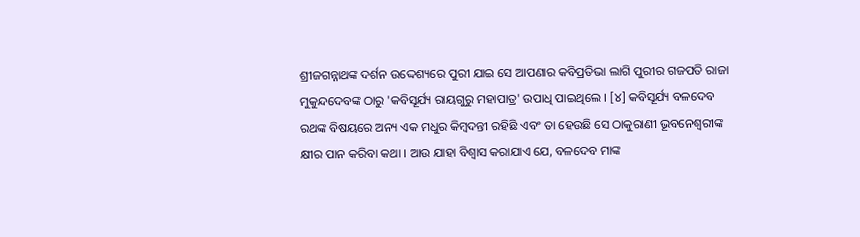ଶ୍ରୀଜଗନ୍ନାଥଙ୍କ ଦର୍ଶନ ଉଦ୍ଦେଶ୍ୟରେ ପୁରୀ ଯାଇ ସେ ଆପଣାର କବିପ୍ରତିଭା ଲାଗି ପୁରୀର ଗଜପତି ରାଜା ମୁକୁନ୍ଦଦେବଙ୍କ ଠାରୁ 'କବିସୂର୍ଯ୍ୟ ରାୟଗୁରୁ ମହାପାତ୍ର' ଉପାଧି ପାଇଥିଲେ । [୪] କବିସୂର୍ଯ୍ୟ ବଳଦେବ ରଥଙ୍କ ବିଷୟରେ ଅନ୍ୟ ଏକ ମଧୁର କିମ୍ବଦନ୍ତୀ ରହିଛି ଏବଂ ତା ହେଉଛି ସେ ଠାକୁରାଣୀ ଭୂବନେଶ୍ୱରୀଙ୍କ କ୍ଷୀର ପାନ କରିବା କଥା । ଆଉ ଯାହା ବିଶ୍ୱାସ କରାଯାଏ ଯେ, ବଳଦେବ ମାଙ୍କ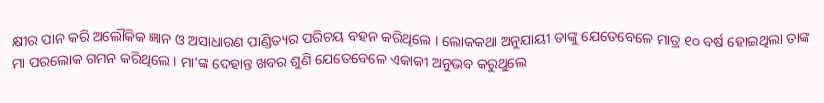କ୍ଷୀର ପାନ କରି ଅଲୌକିକ ଜ୍ଞାନ ଓ ଅସାଧାରଣ ପାଣ୍ଡିତ୍ୟର ପରିଚୟ ବହନ କରିଥିଲେ । ଲୋକକଥା ଅନୁଯାୟୀ ତାଙ୍କୁ ଯେତେବେଳେ ମାତ୍ର ୧୦ ବର୍ଷ ହୋଇଥିଲା ତାଙ୍କ ମା ପରଲୋକ ଗମନ କରିଥିଲେ । ମା'ଙ୍କ ଦେହାନ୍ତ ଖବର ଶୁଣି ଯେତେବେଳେ ଏକାକୀ ଅନୁଭବ କରୁଥୁଲେ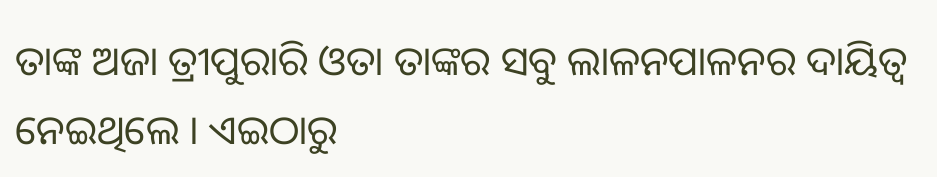ତାଙ୍କ ଅଜା ତ୍ରୀପୁରାରି ଓତା ତାଙ୍କର ସବୁ ଲାଳନପାଳନର ଦାୟିତ୍ୱ ନେଇଥିଲେ । ଏଇଠାରୁ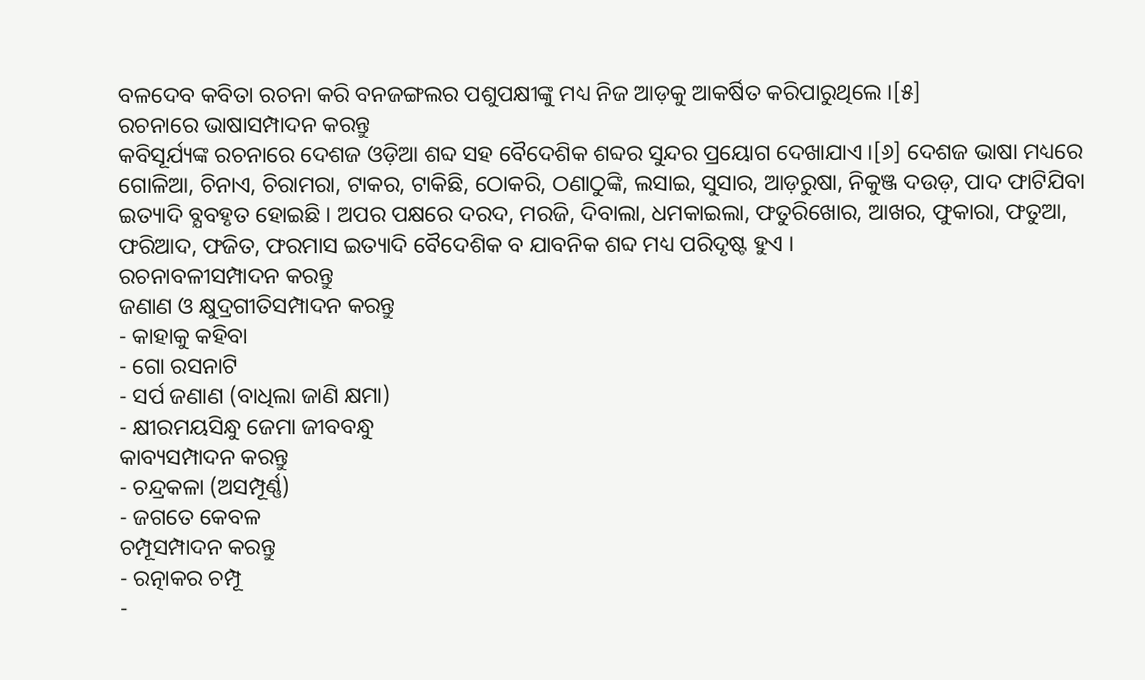ବଳଦେବ କବିତା ରଚନା କରି ବନଜଙ୍ଗଲର ପଶୁପକ୍ଷୀଙ୍କୁ ମଧ୍ୟ ନିଜ ଆଡ଼କୁ ଆକର୍ଷିତ କରିପାରୁଥିଲେ ।[୫]
ରଚନାରେ ଭାଷାସମ୍ପାଦନ କରନ୍ତୁ
କବିସୂର୍ଯ୍ୟଙ୍କ ରଚନାରେ ଦେଶଜ ଓଡ଼ିଆ ଶବ୍ଦ ସହ ବୈଦେଶିକ ଶବ୍ଦର ସୁନ୍ଦର ପ୍ରୟୋଗ ଦେଖାଯାଏ ।[୬] ଦେଶଜ ଭାଷା ମଧ୍ୟରେ ଗୋଳିଆ, ଚିନାଏ, ଚିରାମରା, ଟାକର, ଟାକିଛି, ଠୋକରି, ଠଣାଠୁଙ୍କି, ଲସାଇ, ସୁସାର, ଆଡ଼ରୁଷା, ନିକୁଞ୍ଜ ଦଉଡ଼, ପାଦ ଫାଟିଯିବା ଇତ୍ୟାଦି ବ୍ଯବହୃତ ହୋଇଛି । ଅପର ପକ୍ଷରେ ଦରଦ, ମରଜି, ଦିବାଲା, ଧମକାଇଲା, ଫତୁରିଖୋର, ଆଖର, ଫୁକାରା, ଫତୁଆ, ଫରିଆଦ, ଫଜିତ, ଫରମାସ ଇତ୍ୟାଦି ବୈଦେଶିକ ବ ଯାବନିକ ଶବ୍ଦ ମଧ୍ୟ ପରିଦୃଷ୍ଟ ହୁଏ ।
ରଚନାବଳୀସମ୍ପାଦନ କରନ୍ତୁ
ଜଣାଣ ଓ କ୍ଷୁଦ୍ରଗୀତିସମ୍ପାଦନ କରନ୍ତୁ
- କାହାକୁ କହିବା
- ଗୋ ରସନାଟି
- ସର୍ପ ଜଣାଣ (ବାଧିଲା ଜାଣି କ୍ଷମା)
- କ୍ଷୀରମୟସିନ୍ଧୁ ଜେମା ଜୀବବନ୍ଧୁ
କାବ୍ୟସମ୍ପାଦନ କରନ୍ତୁ
- ଚନ୍ଦ୍ରକଳା (ଅସମ୍ପୂର୍ଣ୍ଣ)
- ଜଗତେ କେବଳ
ଚମ୍ପୂସମ୍ପାଦନ କରନ୍ତୁ
- ରତ୍ନାକର ଚମ୍ପୂ
-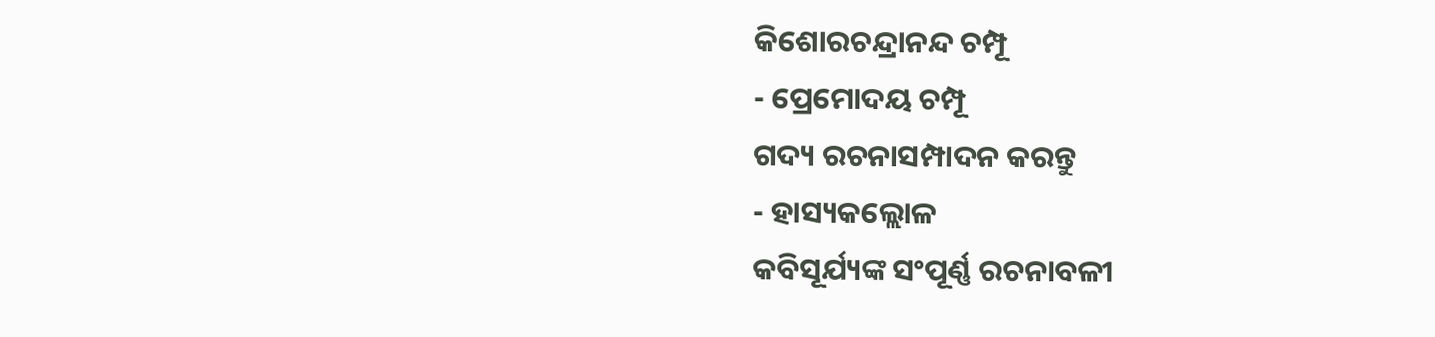କିଶୋରଚନ୍ଦ୍ରାନନ୍ଦ ଚମ୍ପୂ
- ପ୍ରେମୋଦୟ ଚମ୍ପୂ
ଗଦ୍ୟ ରଚନାସମ୍ପାଦନ କରନ୍ତୁ
- ହାସ୍ୟକଲ୍ଲୋଳ
କବିସୂର୍ଯ୍ୟଙ୍କ ସଂପୂର୍ଣ୍ଣ ରଚନାବଳୀ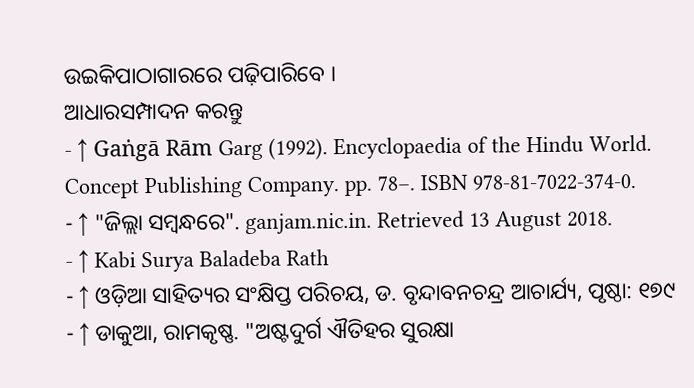ଉଇକିପାଠାଗାରରେ ପଢ଼ିପାରିବେ ।
ଆଧାରସମ୍ପାଦନ କରନ୍ତୁ
- ↑ Gaṅgā Rām Garg (1992). Encyclopaedia of the Hindu World. Concept Publishing Company. pp. 78–. ISBN 978-81-7022-374-0.
- ↑ "ଜିଲ୍ଲା ସମ୍ବନ୍ଧରେ". ganjam.nic.in. Retrieved 13 August 2018.
- ↑ Kabi Surya Baladeba Rath
- ↑ ଓଡ଼ିଆ ସାହିତ୍ୟର ସଂକ୍ଷିପ୍ତ ପରିଚୟ, ଡ. ବୃନ୍ଦାବନଚନ୍ଦ୍ର ଆଚାର୍ଯ୍ୟ, ପୃଷ୍ଠା: ୧୭୯
- ↑ ଡାକୁଆ, ରାମକୃଷ୍ଣ. "ଅଷ୍ଟଦୁର୍ଗ ଐତିହର ସୁରକ୍ଷା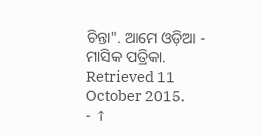ଚିନ୍ତା". ଆମେ ଓଡ଼ିଆ - ମାସିକ ପତ୍ରିକା. Retrieved 11 October 2015.
- ↑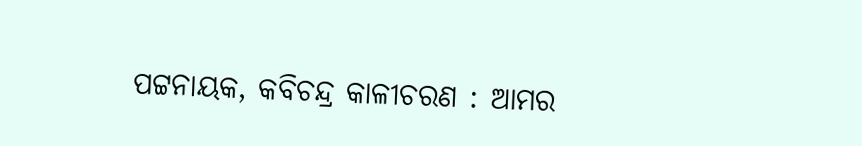ପଟ୍ଟନାୟକ, କବିଚନ୍ଦ୍ର କାଳୀଚରଣ : ଆମର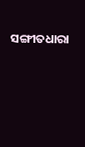ସଙ୍ଗୀତଧାରା